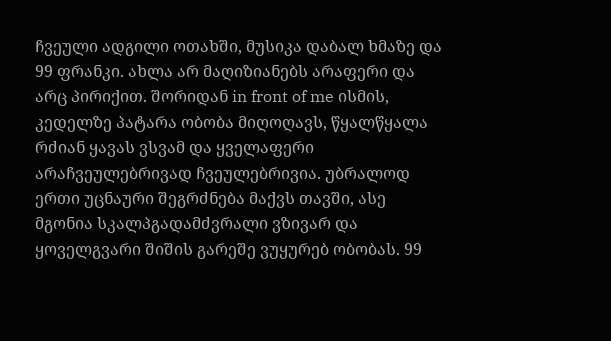ჩვეული ადგილი ოთახში, მუსიკა დაბალ ხმაზე და 99 ფრანკი. ახლა არ მაღიზიანებს არაფერი და არც პირიქით. შორიდან in front of me ისმის, კედელზე პატარა ობობა მიღოღავს, წყალწყალა რძიან ყავას ვსვამ და ყველაფერი არაჩვეულებრივად ჩვეულებრივია. უბრალოდ ერთი უცნაური შეგრძნება მაქვს თავში, ასე მგონია სკალპგადამძვრალი ვზივარ და ყოველგვარი შიშის გარეშე ვუყურებ ობობას. 99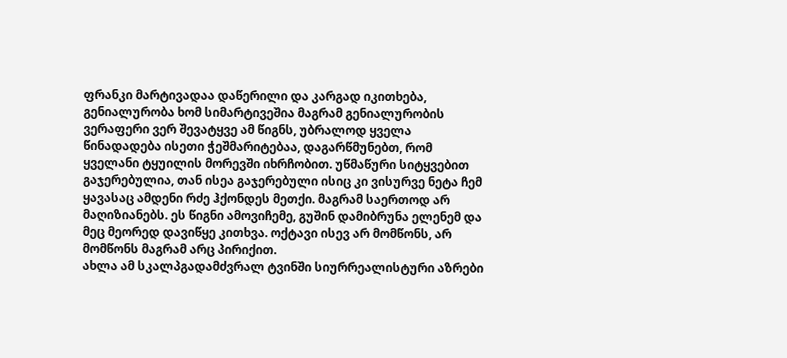ფრანკი მარტივადაა დაწერილი და კარგად იკითხება, გენიალურობა ხომ სიმარტივეშია მაგრამ გენიალურობის ვერაფერი ვერ შევატყვე ამ წიგნს, უბრალოდ ყველა წინადადება ისეთი ჭეშმარიტებაა, დაგარწმუნებთ, რომ ყველანი ტყუილის მორევში იხრჩობით. უწმაწური სიტყვებით გაჯერებულია, თან ისეა გაჯერებული ისიც კი ვისურვე ნეტა ჩემ ყავასაც ამდენი რძე ჰქონდეს მეთქი. მაგრამ საერთოდ არ მაღიზიანებს. ეს წიგნი ამოვიჩემე, გუშინ დამიბრუნა ელენემ და მეც მეორედ დავიწყე კითხვა. ოქტავი ისევ არ მომწონს, არ მომწონს მაგრამ არც პირიქით.
ახლა ამ სკალპგადამძვრალ ტვინში სიურრეალისტური აზრები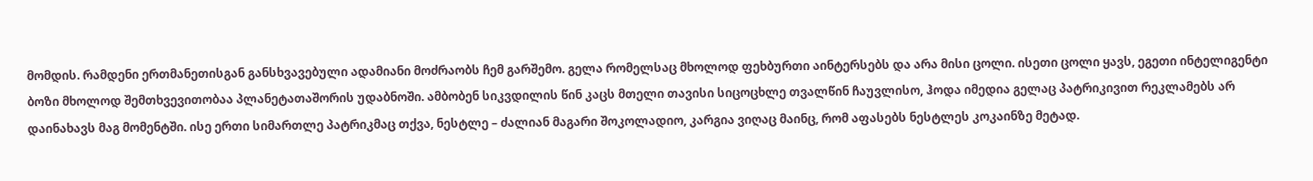მომდის. რამდენი ერთმანეთისგან განსხვავებული ადამიანი მოძრაობს ჩემ გარშემო. გელა რომელსაც მხოლოდ ფეხბურთი აინტერსებს და არა მისი ცოლი. ისეთი ცოლი ყავს, ეგეთი ინტელიგენტი ბოზი მხოლოდ შემთხვევითობაა პლანეტათაშორის უდაბნოში. ამბობენ სიკვდილის წინ კაცს მთელი თავისი სიცოცხლე თვალწინ ჩაუვლისო, ჰოდა იმედია გელაც პატრიკივით რეკლამებს არ დაინახავს მაგ მომენტში. ისე ერთი სიმართლე პატრიკმაც თქვა, ნესტლე – ძალიან მაგარი შოკოლადიო, კარგია ვიღაც მაინც, რომ აფასებს ნესტლეს კოკაინზე მეტად.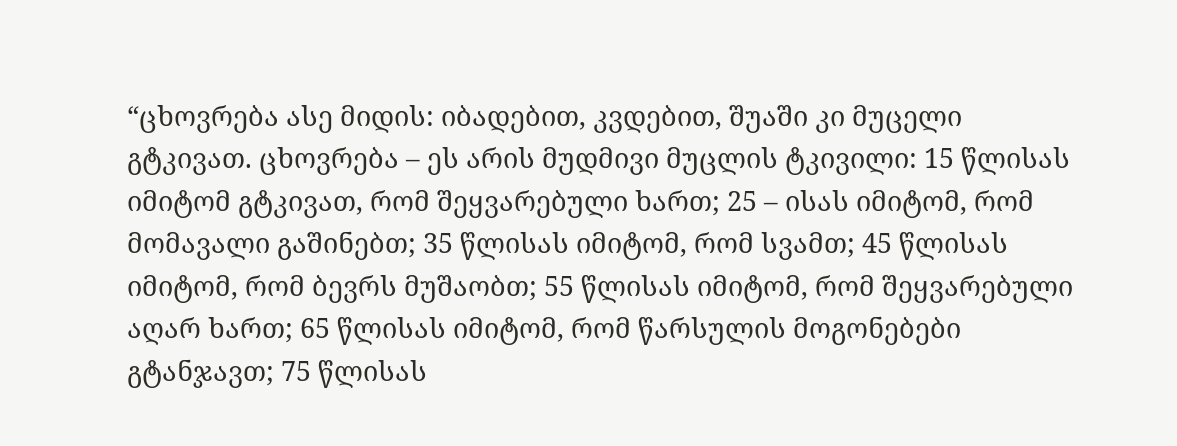“ცხოვრება ასე მიდის: იბადებით, კვდებით, შუაში კი მუცელი გტკივათ. ცხოვრება – ეს არის მუდმივი მუცლის ტკივილი: 15 წლისას იმიტომ გტკივათ, რომ შეყვარებული ხართ; 25 – ისას იმიტომ, რომ მომავალი გაშინებთ; 35 წლისას იმიტომ, რომ სვამთ; 45 წლისას იმიტომ, რომ ბევრს მუშაობთ; 55 წლისას იმიტომ, რომ შეყვარებული აღარ ხართ; 65 წლისას იმიტომ, რომ წარსულის მოგონებები გტანჯავთ; 75 წლისას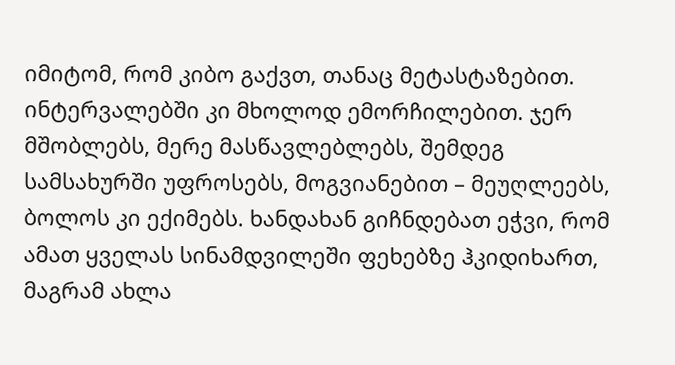იმიტომ, რომ კიბო გაქვთ, თანაც მეტასტაზებით. ინტერვალებში კი მხოლოდ ემორჩილებით. ჯერ მშობლებს, მერე მასწავლებლებს, შემდეგ სამსახურში უფროსებს, მოგვიანებით – მეუღლეებს, ბოლოს კი ექიმებს. ხანდახან გიჩნდებათ ეჭვი, რომ ამათ ყველას სინამდვილეში ფეხებზე ჰკიდიხართ, მაგრამ ახლა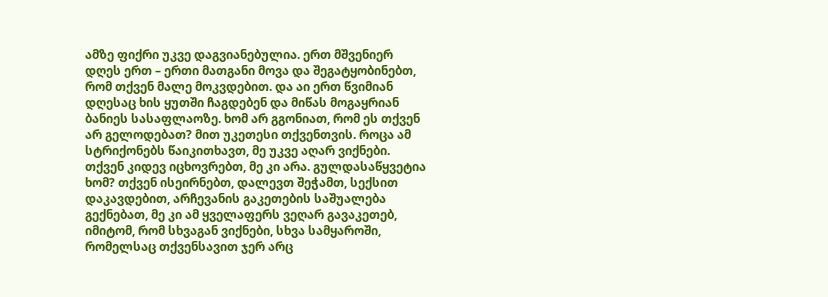ამზე ფიქრი უკვე დაგვიანებულია. ერთ მშვენიერ დღეს ერთ – ერთი მათგანი მოვა და შეგატყობინებთ, რომ თქვენ მალე მოკვდებით. და აი ერთ წვიმიან დღესაც ხის ყუთში ჩაგდებენ და მიწას მოგაყრიან ბანიეს სასაფლაოზე. ხომ არ გგონიათ, რომ ეს თქვენ არ გელოდებათ? მით უკეთესი თქვენთვის. როცა ამ სტრიქონებს წაიკითხავთ, მე უკვე აღარ ვიქნები. თქვენ კიდევ იცხოვრებთ, მე კი არა. გულდასაწყვეტია ხომ? თქვენ ისეირნებთ, დალევთ შეჭამთ, სექსით დაკავდებით, არჩევანის გაკეთების საშუალება გექნებათ, მე კი ამ ყველაფერს ვეღარ გავაკეთებ, იმიტომ, რომ სხვაგან ვიქნები, სხვა სამყაროში, რომელსაც თქვენსავით ჯერ არც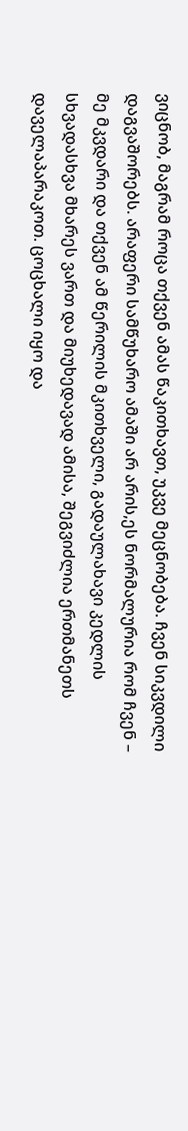ვიცნობ, მაგრამ როცა თქვენ ამას წაკითხავთ, უკვე მეცნობება. ჩვენ სიკვდილი დაგვაშორებს. არაფერი სამწუხარო ამაში არ არის,ეს ნორმალურია რომ ჩვენ – მე მკვდარი და თქვენ ამ წერილის მკითხველი, გადაულახავი კედლის სხვადასხვა მხარეს ვართ და მიუხედავად ამისა, შეგვიძლია ერთმანეთს დაველაპარაკოთ. ცოცხალი იყო და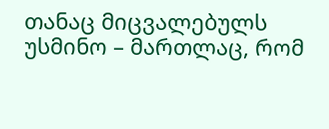თანაც მიცვალებულს უსმინო – მართლაც, რომ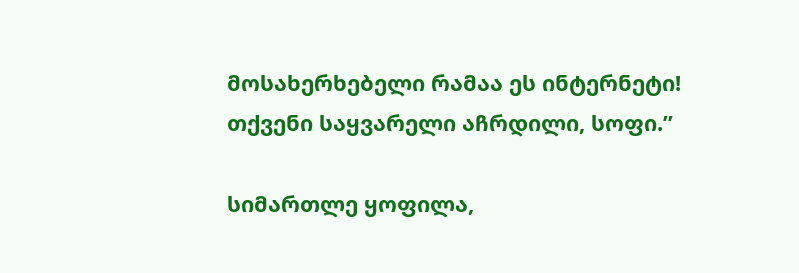მოსახერხებელი რამაა ეს ინტერნეტი!
თქვენი საყვარელი აჩრდილი, სოფი.”

სიმართლე ყოფილა,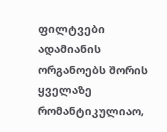ფილტვები ადამიანის ორგანოებს შორის ყველაზე რომანტიკულიაო,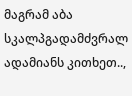მაგრამ აბა სკალპგადამძვრალ ადამიანს კითხეთ..,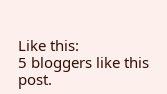Like this:
5 bloggers like this post.